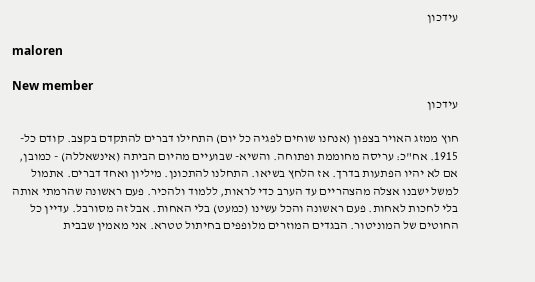עידכון

maloren

New member
עידכון

חוץ ממזג האויר בצפון (אנחנו שוחים לפגיה כל יום) התחילו דברים להתקדם בקצב. קודם כל- 1915. אח"כ: עריסה מחוממת ופתוחה. והשיא- שבועיים מהיום הביתה (אינשאללה) - כמובן, אם לא יהיו הפתעות בדרך. אז הלחץ בשיאו. התחלנו להתכונן. מיליון ואחד דברים. אתמול למשל ישבנו אצלה מהצהריים עד הערב כדי לראות, ללמוד ולהכיר. פעם ראשונה שהרמתי אותה בלי לחכות לאחות. פעם ראשונה והכל עשינו (כמעט) בלי האחות. אבל זה מסורבל. עדיין כל החוטים של המוניטור. הבגדים המוזרים מלופפים בחיתול טטרא. אני מאמין שבבית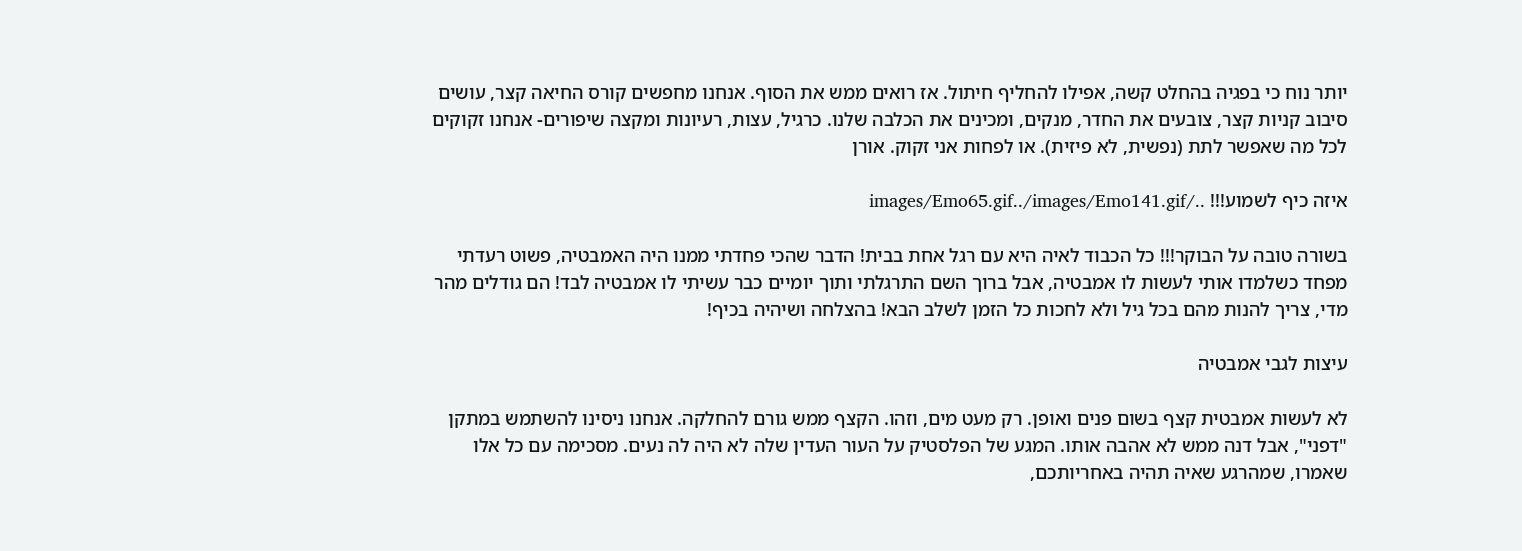יותר נוח כי בפגיה בהחלט קשה, אפילו להחליף חיתול. אז רואים ממש את הסוף. אנחנו מחפשים קורס החיאה קצר, עושים סיבוב קניות קצר, צובעים את החדר, מנקים, ומכינים את הכלבה שלנו. כרגיל, עצות, רעיונות ומקצה שיפורים- אנחנו זקוקים לכל מה שאפשר לתת (נפשית, לא פיזית). או לפחות אני זקוק. אורן

איזה כיף לשמוע!!! ../images/Emo65.gif../images/Emo141.gif

בשורה טובה על הבוקר!!! כל הכבוד לאיה היא עם רגל אחת בבית! הדבר שהכי פחדתי ממנו היה האמבטיה, פשוט רעדתי מפחד כשלמדו אותי לעשות לו אמבטיה, אבל ברוך השם התרגלתי ותוך יומיים כבר עשיתי לו אמבטיה לבד! הם גודלים מהר מדי, צריך להנות מהם בכל גיל ולא לחכות כל הזמן לשלב הבא! בהצלחה ושיהיה בכיף!

עיצות לגבי אמבטיה

לא לעשות אמבטית קצף בשום פנים ואופן. רק מעט מים, וזהו. הקצף ממש גורם להחלקה. אנחנו ניסינו להשתמש במתקן "דפני", אבל דנה ממש לא אהבה אותו. המגע של הפלסטיק על העור העדין שלה לא היה לה נעים. מסכימה עם כל אלו שאמרו, שמהרגע שאיה תהיה באחריותכם,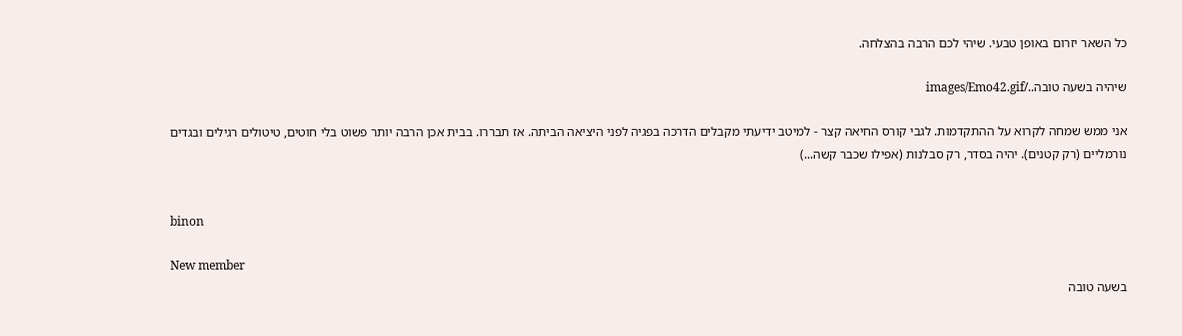כל השאר יזרום באופן טבעי. שיהי לכם הרבה בהצלחה.

שיהיה בשעה טובה../images/Emo42.gif

אני ממש שמחה לקרוא על ההתקדמות. לגבי קורס החיאה קצר - למיטב ידיעתי מקבלים הדרכה בפגיה לפני היציאה הביתה. אז תבררו. בבית אכן הרבה יותר פשוט בלי חוטים, טיטולים רגילים ובגדים נורמליים (רק קטנים). יהיה בסדר, רק סבלנות (אפילו שכבר קשה...)


binon

New member
בשעה טובה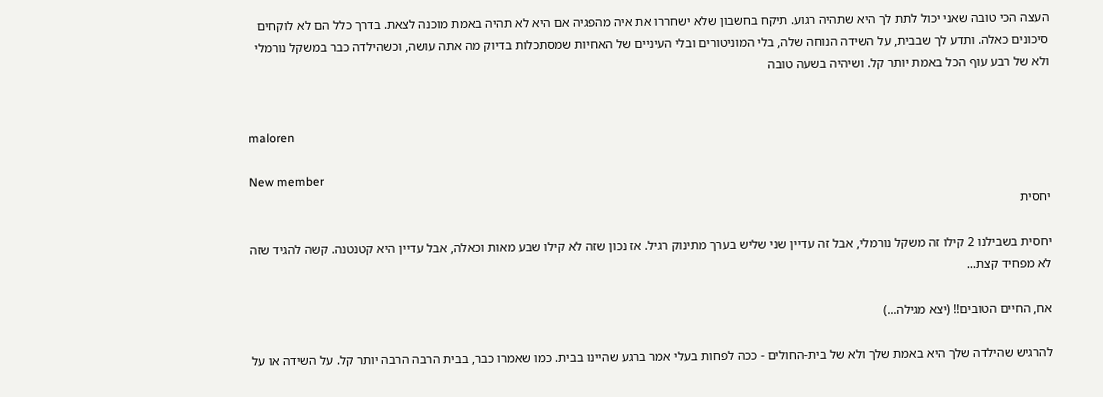העצה הכי טובה שאני יכול לתת לך היא שתהיה רגוע. תיקח בחשבון שלא ישחררו את איה מהפגיה אם היא לא תהיה באמת מוכנה לצאת. בדרך כלל הם לא לוקחים סיכונים כאלה. ותדע לך שבבית, על השידה הנוחה שלה, בלי המוניטורים ובלי העיניים של האחיות שמסתכלות בדיוק מה אתה עושה, וכשהילדה כבר במשקל נורמלי ולא של רבע עוף הכל באמת יותר קל. ושיהיה בשעה טובה


maloren

New member
יחסית

יחסית בשבילנו 2 קילו זה משקל נורמלי, אבל זה עדיין שני שליש בערך מתינוק רגיל. אז נכון שזה לא קילו שבע מאות וכאלה, אבל עדיין היא קטנטנה. קשה להגיד שזה לא מפחיד קצת...

אח, החיים הטובים!! (יצא מגילה...)

להרגיש שהילדה שלך היא באמת שלך ולא של בית-החולים - ככה לפחות בעלי אמר ברגע שהיינו בבית. כמו שאמרו כבר, בבית הרבה הרבה יותר קל. על השידה או על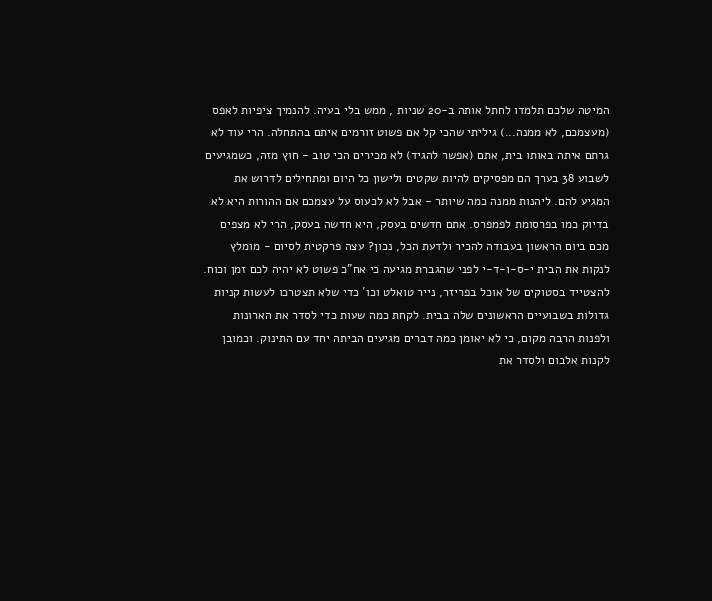המיטה שלכם תלמדו לחתל אותה ב-20 שניות , ממש בלי בעיה. להנמיך ציפיות לאפס (מעצמכם, לא ממנה...) גיליתי שהכי קל אם פשוט זורמים איתם בהתחלה. הרי עוד לא גרתם איתה באותו בית, אתם (אפשר להגיד) לא מכירים הכי טוב - חוץ מזה, כשמגיעים לשבוע 38 בערך הם מפסיקים להיות שקטים ולישון כל היום ומתחילים לדרוש את המגיע להם. ליהנות ממנה כמה שיותר - אבל לא לכעוס על עצמכם אם ההורות היא לא בדיוק כמו בפרסומת לפמפרס. אתם חדשים בעסק, היא חדשה בעסק, הרי לא מצפים מכם ביום הראשון בעבודה להכיר ולדעת הכל, נכון? עצה פרקטית לסיום - מומלץ לנקות את הבית י-ס-ו-ד-י לפני שהגברת מגיעה כי אח"כ פשוט לא יהיה לכם זמן וכוח. להצטייד בסטוקים של אוכל בפריזר, נייר טואלט וכו´ כדי שלא תצטרכו לעשות קניות גדולות בשבועיים הראשונים שלה בבית. לקחת כמה שעות כדי לסדר את הארונות ולפנות הרבה מקום, כי לא יאומן כמה דברים מגיעים הביתה יחד עם התינוק. וכמובן לקנות אלבום ולסדר את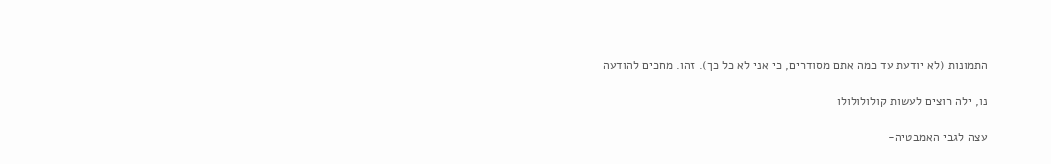התמונות (לא יודעת עד כמה אתם מסודרים, כי אני לא כל כך). זהו. מחכים להודעה

נו, ילה רוצים לעשות קולולולולו

עצה לגבי האמבטיה-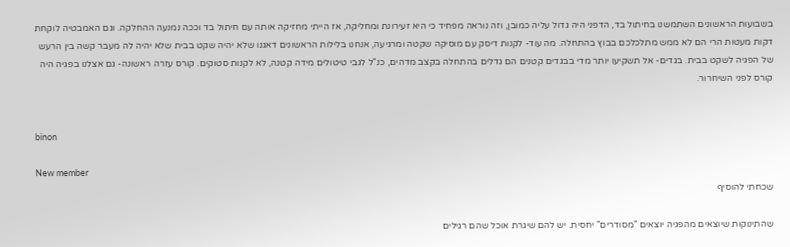בשבועות הראשונים השתמשנו בחיתול בד, הדפני היה גדול עליה כמובן, וזה נוראה מפחיד כי היא זעירונת ומחליקה, אז הייתי מחזיקה אותה עם חיתול בד וככה נמנעה ההחלקה. וגם האמבטיה לוקחת דקות מעטות הרי הם לא ממש מתלכלכם בבוץ בהתחלה. מה עוד- לקנות דיסק עם מוסיקה שקטה ומרגיעה, אנחנו בלילות הראשונים דאגנו שלא יהיה שקט בבית שלא יהיה לה מעבר קשה בין הרעש של הפגיה לשקט בבית. בגדים- אל תשקיעו יותר מדי בבגדים קטנים הם גדלים בהתחלה בקצב מדהים, כנ"ל לגבי טיטולים מידה קטנה, לא לקנות סטוקים. קורס עזרה ראשונה- גם אצלנו בפגיה היה קורס לפני השיחרור.


binon

New member
שכחתי להוסיף

שהתינוקות שיוצאים מהפגיה יוצאים "מסודרים" יחסית. יש להם שיגרת אוכל שהם רגילים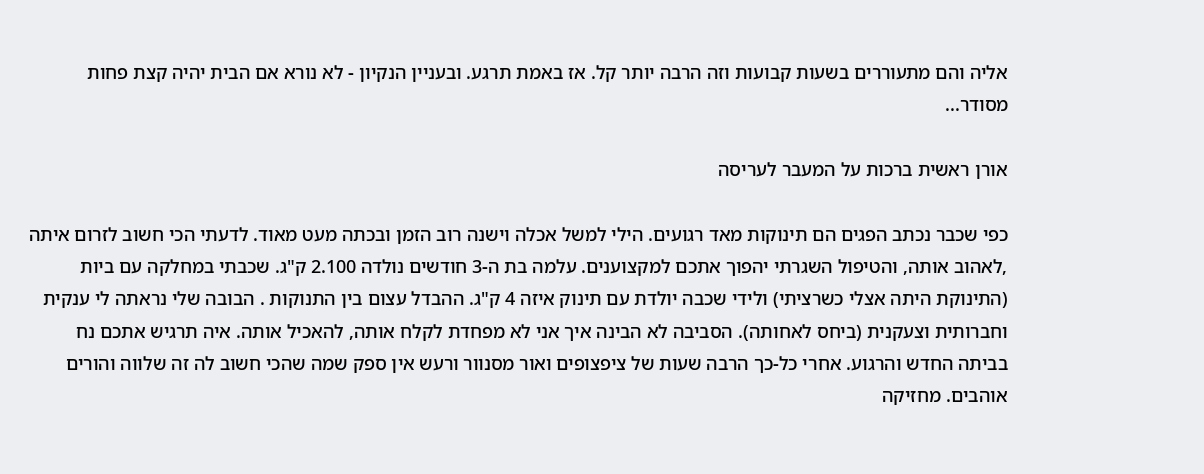אליה והם מתעוררים בשעות קבועות וזה הרבה יותר קל. אז באמת תרגע. ובעניין הנקיון - לא נורא אם הבית יהיה קצת פחות מסודר...

אורן ראשית ברכות על המעבר לעריסה

כפי שכבר נכתב הפגים הם תינוקות מאד רגועים. הילי למשל אכלה וישנה רוב הזמן ובכתה מעט מאוד. לדעתי הכי חשוב לזרום איתה ,לאהוב אותה, והטיפול השגרתי יהפוך אתכם למקצוענים. עלמה בת ה-3 חודשים נולדה 2.100 ק"ג. שכבתי במחלקה עם ביות (התינוקת היתה אצלי כשרציתי) ולידי שכבה יולדת עם תינוק איזה 4 ק"ג. ההבדל עצום בין התנוקות . הבובה שלי נראתה לי ענקית וחברותית וצעקנית (ביחס לאחותה). הסביבה לא הבינה איך אני לא מפחדת לקלח אותה, להאכיל אותה. איה תרגיש אתכם נח בביתה החדש והרגוע. אחרי כל-כך הרבה שעות של ציפצופים ואור מסנוור ורעש אין ספק שמה שהכי חשוב לה זה שלווה והורים אוהבים. מחזיקה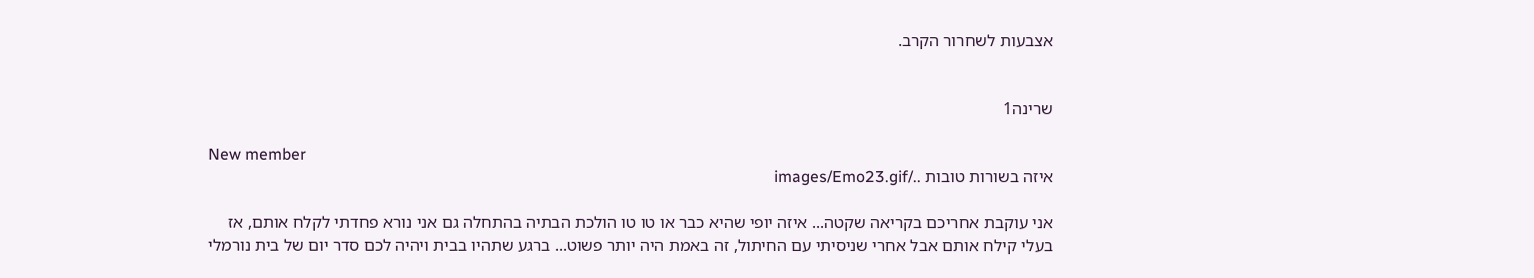אצבעות לשחרור הקרב.


שרינה1

New member
איזה בשורות טובות ../images/Emo23.gif

אני עוקבת אחריכם בקריאה שקטה... איזה יופי שהיא כבר או טו טו הולכת הבתיה בהתחלה גם אני נורא פחדתי לקלח אותם, אז בעלי קילח אותם אבל אחרי שניסיתי עם החיתול, זה באמת היה יותר פשוט... ברגע שתהיו בבית ויהיה לכם סדר יום של בית נורמלי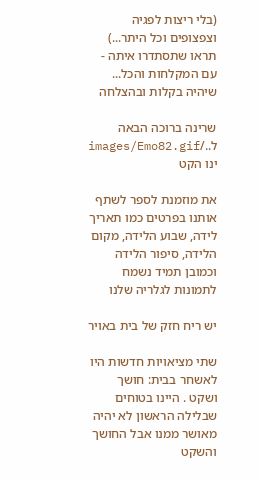(בלי ריצות לפגיה וצפצופים וכל היתר...) תראו שתסתדרו איתה - עם המקלחות והכל... שיהיה בקלות ובהצלחה

שרינה ברוכה הבאה ל../images/Emo82.gif ינו הקט

את מוזמנת לספר לשתף אותנו בפרטים כמו תאריך לידה, שבוע הלידה, מקום הלידה, סיפור הלידה וכמובן תמיד נשמח לתמונות לגלריה שלנו

יש ריח חזק של בית באויר

שתי מציאויות חדשות היו לאשחר בבית: חושך ושקט . היינו בטוחים שבלילה הראשון לא יהיה מאושר ממנו אבל החושך והשקט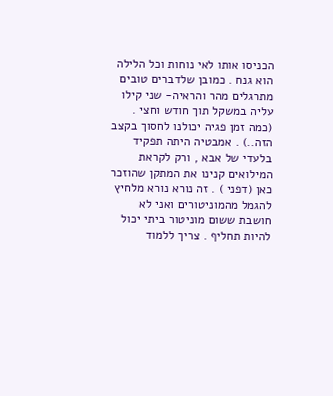הכניסו אותו לאי נוחות וכל הלילה הוא גנח . כמובן שלדברים טובים מתרגלים מהר והראיה- שני קילו עליה במשקל תוך חודש וחצי . (כמה זמן פגיה יכולנו לחסוך בקצב הזה..) . אמבטיה היתה תפקיד בלעדי של אבא , ורק לקראת המילואים קנינו את המתקן שהוזכר כאן (דפני ) . זה נורא נורא מלחיץ להגמל מהמוניטורים ואני לא חושבת ששום מוניטור ביתי יכול להיות תחליף . צריך ללמוד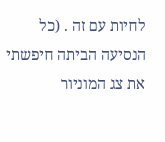לחיות עם זה . (כל הנסיעה הביתה חיפשתי את צג המוניור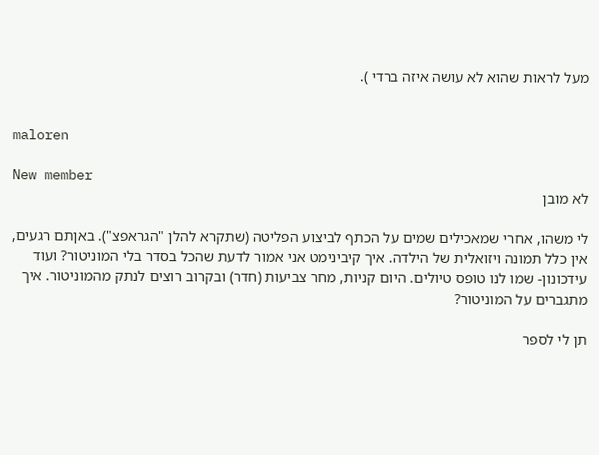מעל לראות שהוא לא עושה איזה ברדי ).


maloren

New member
לא מובן

לי משהו, אחרי שמאכילים שמים על הכתף לביצוע הפליטה (שתקרא להלן "הגראפצ"). באןתם רגעים, אין כלל תמונה ויזואלית של הילדה. איך קיבינימט אני אמור לדעת שהכל בסדר בלי המוניטור? ועוד עידכונון- שמו לנו טופס טיולים. היום קניות, מחר צביעות (חדר) ובקרוב רוצים לנתק מהמוניטור. איך מתגברים על המוניטור?

תן לי לספר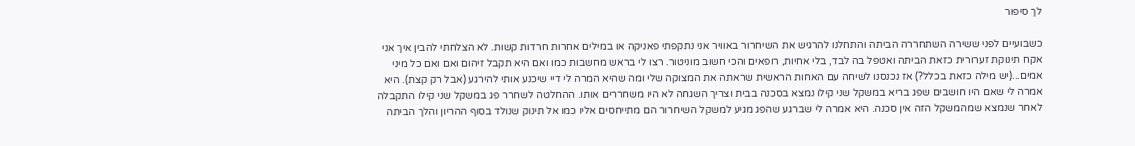לך סיפור

כשבועיים לפני ששירה השתחררה הביתה והתחלנו להרגיש את השיחרור באוויר אני נתקפתי פאניקה או במילים אחרות חרדות קשות. לא הצלחתי להבין איך אני אקח תינוקת זערורית כזאת הביתה ואטפל בה לבד, בלי אחיות, רופאים והכי חשוב מוניטור. רצו לי בראש מחשבות כמו ואם היא תקבל זיהום ואם ואם כל מיני אמים...(יש מילה כזאת בכלל?) אז נכנסנו לשיחה עם האחות הראשית שראתה את המצוקה שלי ומה שהיא המרה לי דיי שיכנע אותי להירגע (אבל רק קצת). היא אמרה לי שאם היו חושבים שפג בריא במשקל שני קילו נמצא בסכנה בבית וצריך השגחה לא היו משחררים אותו. ההחלטה לשחרר פג במשקל שני קילו התקבלה לאחר שנמצא שמהמשקל הזה אין סכנה. היא אמרה לי שברגע שהפג מגיע למשקל השיחרור הם מתייחסים אליו כמו אל תינוק שנולד בסוף ההריון והלך הביתה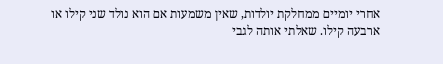אחרי יומיים ממחלקת יולדות, שאין משמעות אם הוא נולד שני קילו או ארבעה קילו. שאלתי אותה לגבי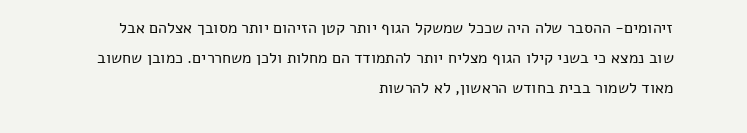זיהומים- ההסבר שלה היה שככל שמשקל הגוף יותר קטן הזיהום יותר מסובך אצלהם אבל שוב נמצא כי בשני קילו הגוף מצליח יותר להתמודד הם מחלות ולכן משחררים. כמובן שחשוב מאוד לשמור בבית בחודש הראשון, לא להרשות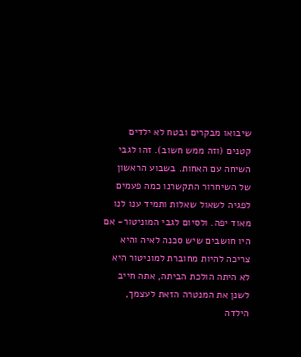שיבואו מבקרים ובטח לא ילדים קטנים (וזה ממש חשוב). זהו לגבי השיחה עם האחות. בשבוע הראשון של השיחרור התקשרנו כמה פעמים לפגיה לשאול שאלות ותמיד ענו לנו מאוד יפה. ולסיום לגבי המוניטור- אם היו חושבים שיש סכנה לאיה והיא צריכה להיות מחוברת למוניטור היא לא היתה הולכת הביתה, אתה חייב לשנן את המנטרה הזאת לעצמך, הילדה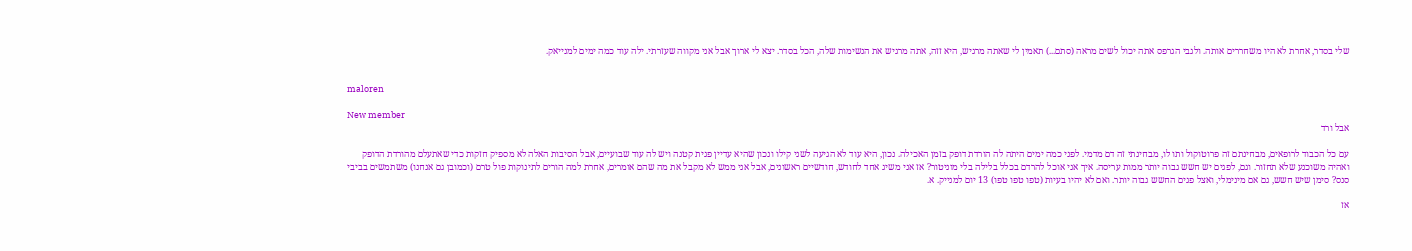שלי בסדר, אחרת לא היו משחררים אותה. ולגבי הגרפס אתה יכול לשים מראה (סתם...) תאמין לי שאתה מרגיש, היא זזה, אתה מרגיש את הנשימות שלה, הכל בסדר. יצא לי ארוך אבל אני מקווה שעזרתי. ילה עוד כמה ימים למנייאק.


maloren

New member
אבל ורד

עם כל הכבוד לרופאים, מבחינתם זה פרוטוקול ותו לו, מבחינתי זה דם מדמי. לפני כמה ימים היתה לה הורדת דופק בזמן האכילה. נכון, היא עוד לא הגיעה לשני קילו ונכון שהיא עדיין פגית קטנה ויש לה עוד שבועיים, אבל הסיבות האלה לא מספיק חזקות כדי שאתעלם מהורדת הדופק ואהיה משוכנע שלא תחזור. וגם, לפגים יש חשש גבוה יותר ממות עריסה. איך אני אוכל להרדם בכלל בלילה בלי מוניטור? אז אני משיג אחד לחודש, חודשיים ראשונים, אבל אני ממש לא מקבל את מה שהם אומרים, אחרת למה הורים לתינוקות פול טרם (וכמובן גם אנחנו) משתמשים בביבי סנס? סימן שיש חשש, גם אם מינימלי, ואצל פגים החשש גבוה יותר. ואם לא יהיו בעיות (טפו טפו טפו) 13 יום למנייק. א.

אז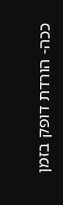ככה- הורדת דופק בזמן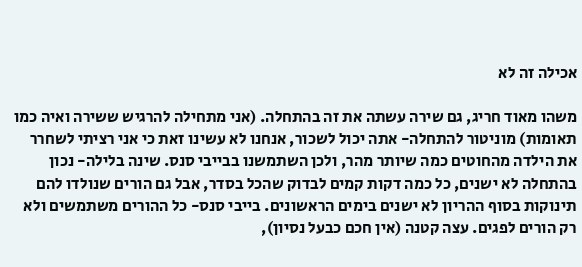אכילה זה לא

משהו מאוד חריג, גם שירה עשתה את זה בהתחלה. (אני מתחילה להרגיש ששירה ואיה כמו תאומות) מוניטור להתחלה- אתה יכול לשכור, אנחנו לא עשינו זאת כי אני רציתי לשחרר את הילדה מהחוטים כמה שיותר מהר, ולכן השתמשנו בבייבי סנס. שינה בלילה- נכון בהתחלה לא ישנים, כל כמה דקות קמים לבדוק שהכל בסדר, אבל גם הורים שנולדו להם תינוקות בסוף ההריון לא ישנים בימים הראשונים. בייבי סנס- כל ההורים משתמשים ולא רק הורים לפגים. עצה קטנה (אין חכם כבעל נסיון),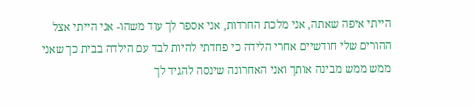הייתי איפה שאתה, אני מלכת החרדות, אני אספר לך עוד משהו- אני הייתי אצל ההורים שלי חודשיים אחרי הלידה כי פחדתי להיות לבד עם הילדה בבית כך שאני ממש ממש מבינה אותך ואני האחרונה שינסה להגיד לך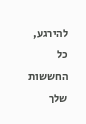להירגע, כל החששות שלך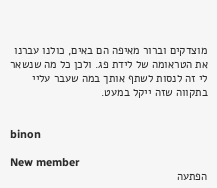מוצדקים וברור מאיפה הם באים, כולנו עברנו את הטראומה של לידת פג. ולכן כל מה שנשאר לי זה לנסות לשתף אותך במה שעבר עליי בתקווה שזה ייקל במעט.


binon

New member
הפתעה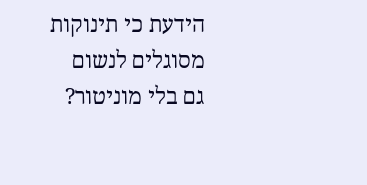הידעת כי תינוקות מסוגלים לנשום גם בלי מוניטור?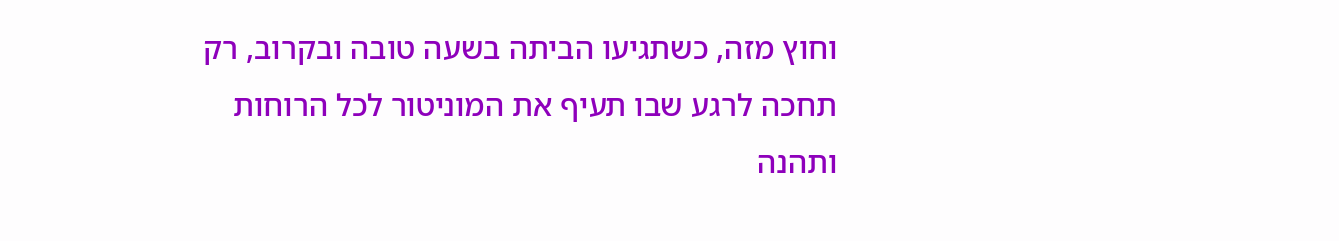וחוץ מזה, כשתגיעו הביתה בשעה טובה ובקרוב, רק תחכה לרגע שבו תעיף את המוניטור לכל הרוחות ותהנה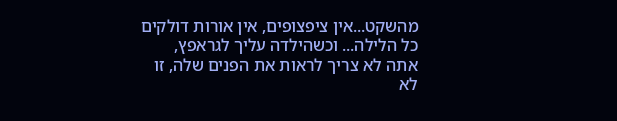מהשקט...אין ציפצופים, אין אורות דולקים כל הלילה... וכשהילדה עליך לגראפץ, אתה לא צריך לראות את הפנים שלה, זו לא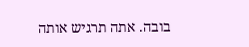בובה. אתה תרגיש אותה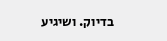בדיוק. ושיגיע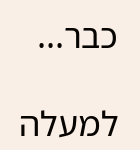כבר...

למעלה